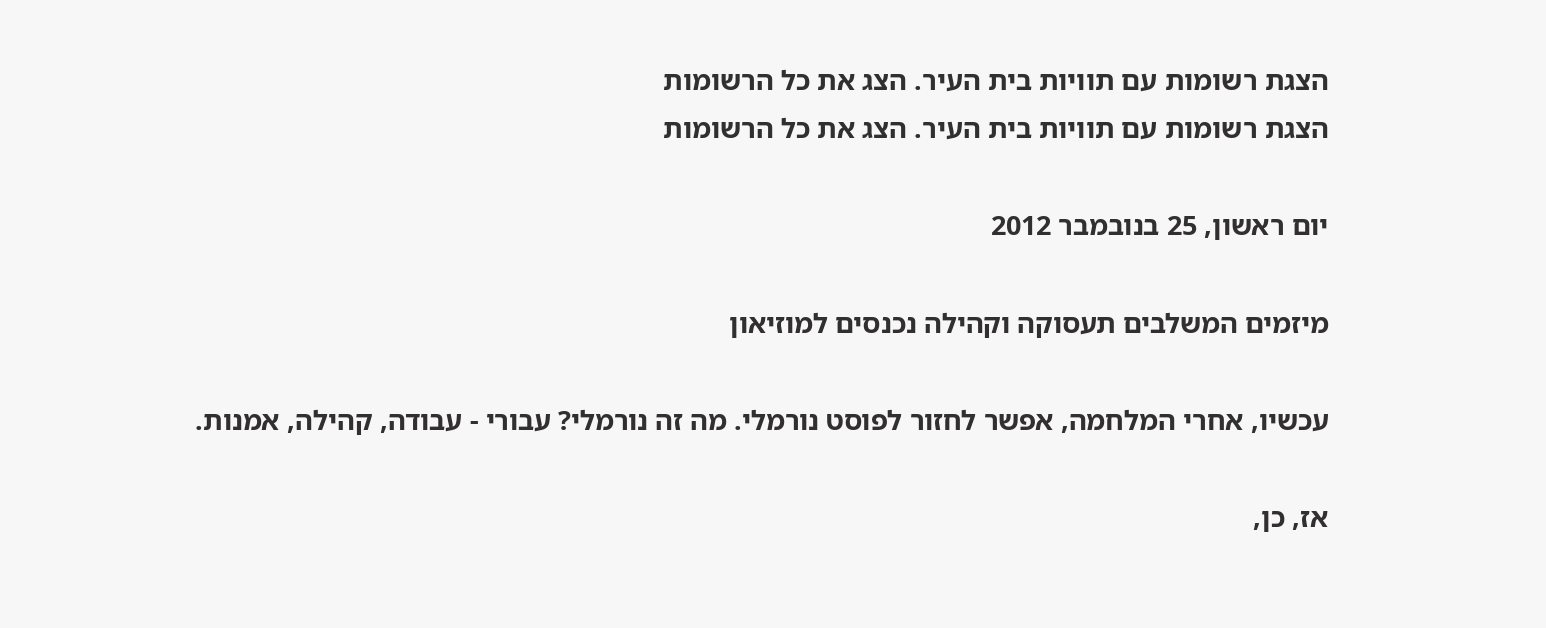הצגת רשומות עם תוויות בית העיר. הצג את כל הרשומות
הצגת רשומות עם תוויות בית העיר. הצג את כל הרשומות

יום ראשון, 25 בנובמבר 2012

מיזמים המשלבים תעסוקה וקהילה נכנסים למוזיאון

עכשיו, אחרי המלחמה, אפשר לחזור לפוסט נורמלי. מה זה נורמלי? עבורי - עבודה, קהילה, אמנות.

אז, כן,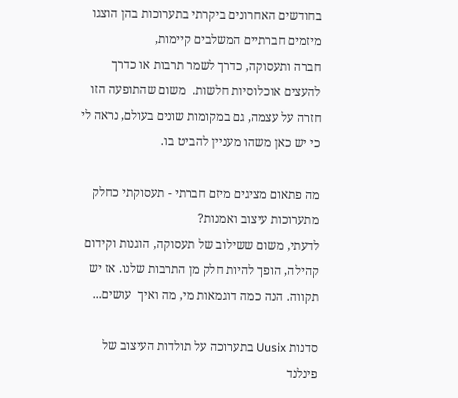בחודשים האחרונים ביקרתי בתערוכות בהן הוצגו מיזמים חברתיים המשלבים קיימות,
חברה ותעסוקה, כדרך לשמר תרבות או כדרך להעצים אוכלוסיות חלשות.  משום שהתופעה הזו חזרה על עצמה, גם במקומות שונים בעולם, נראה לי כי יש כאן משהו מעניין להביט בו.

מה פתאום מציגים מיזם חברתי - תעסוקתי כחלק מתערוכות עיצוב ואמנות?
לדעתי, משום ששילוב של תעסוקה, הוגנות וקידום קהילה, הופך להיות חלק מן התרבות שלנו. אז יש תקווה. הנה כמה דוגמאות מי, מה ואיך  עושים...

סדנות Uusix בתערוכה על תולדות העיצוב של פינלנד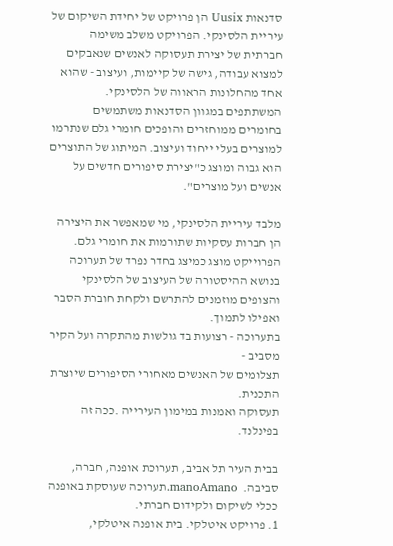סדנאות Uusix הן פרויקט של יחידת השיקום של עיריית הלסינקי. הפרויקט משלב משימה חברתית של יצירת תעסוקה לאנשים שנאבקים למצוא עבודה, גישה של קיימות, ועיצוב - שהוא אחד מהחלונות הראווה של הלסינקי. המשתתפים במגוון הסדנאות משתמשים בחומרים ממוחזרים והופכים חומרי גלם שנתרמו למוצרים בעלי ייחוד ועיצוב. המיתוג של התוצרים הוא גבוה ומוצג כ"יצירת סיפורים חדשים על אנשים ועל מוצרים".

מלבד עיריית הלסינקי, מי שמאפשר את היצירה הן חברות עסקיות שתורמות את חומרי גלם. הפרוייקט מוצג כמיצג בחדר נפרד של תערוכה בנושא ההיסטורה של העיצוב של הלסינקי והצופים מוזמנים להתרשם ולקחת חוברת הסבר ואפילו לתמוך.
בתערוכה - רצועות בד גולשות מהתקרה ועל הקיר מסביב -
תצלומים של האנשים מאחורי הסיפורים שיוצרת התכנית.
תעסוקה ואמנות במימון העירייה .ככה זה בפינלנד.

בבית העיר תל אביב, תערוכת אופנה, חברה, סביבה.  manoAmano.תערוכה שעוסקת באופנה ככלי לשיקום ולקידום חברתי.
1. פרויקט איטלקי. בית אופנה איטלקי,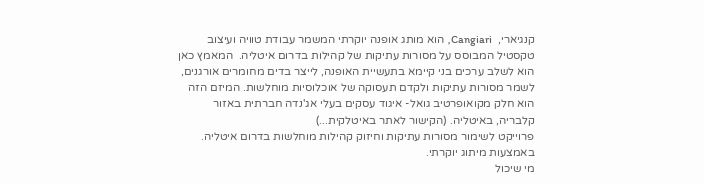קנגיארי,  Cangiari,  הוא מותג אופנה יוקרתי המשמר עבודת טוויה ועיצוב טקסטיל המבוסס על מסורות עתיקות של קהילות בדרום איטליה.  המאמץ כאן הוא לשלב ערכים בני קיימא בתעשיית האופנה, לייצר בדים מחומרים אורגנים, לשמר מסורות עתיקות ולקדם תעסוקה של אוכלוסיות מוחלשות. המיזם הזה הוא חלק מקואופרטיב גואל- איגוד עסקים בעלי אג'נדה חברתית באזור קלבריה, באיטליה. (הקישור לאתר באיטלקית...)
פרוייקט לשימור מסורות עתיקות וחיזוק קהילות מוחלשות בדרום איטליה. באמצעות מיתוג יוקרתי.
מי שיכול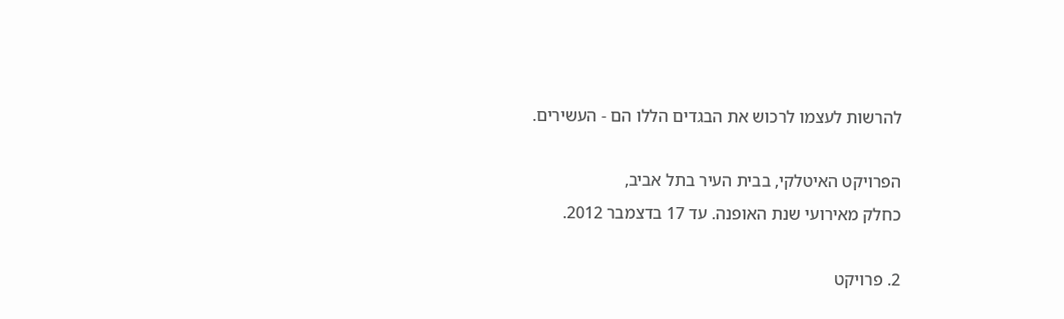להרשות לעצמו לרכוש את הבגדים הללו הם - העשירים.

הפרויקט האיטלקי, בבית העיר בתל אביב,
כחלק מאירועי שנת האופנה. עד 17 בדצמבר 2012.

2. פרויקט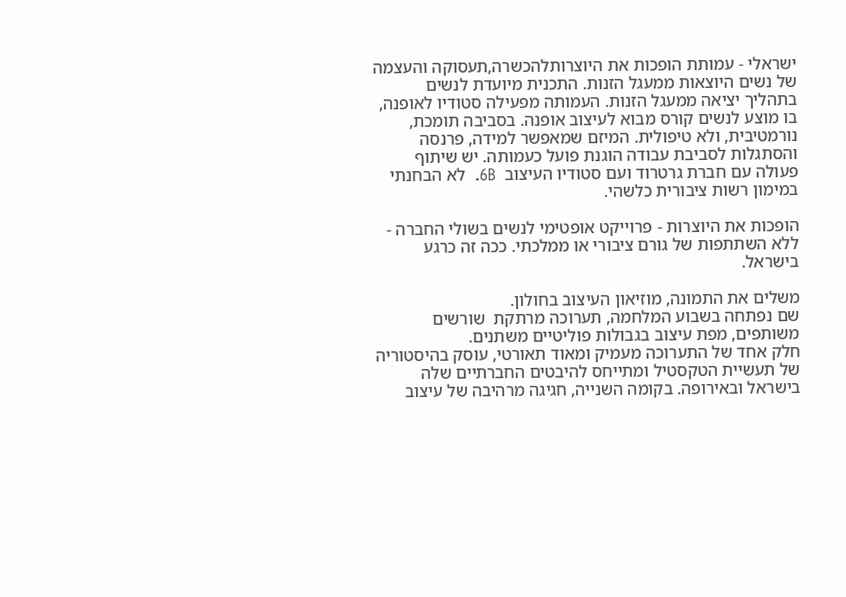ישראלי - עמותת הופכות את היוצרותלהכשרה,תעסוקה והעצמה של נשים היוצאות ממעגל הזנות. התכנית מיועדת לנשים בתהליך יציאה ממעגל הזנות. העמותה מפעילה סטודיו לאופנה, בו מוצע לנשים קורס מבוא לעיצוב אופנה. בסביבה תומכת, נורמטיבית, ולא טיפולית. המיזם שמאפשר למידה, פרנסה והסתגלות לסביבת עבודה הוגנת פועל כעמותה. יש שיתוף פעולה עם חברת גרטרוד ועם סטודיו העיצוב  6B.  לא הבחנתי במימון רשות ציבורית כלשהי.

הופכות את היוצרות - פרוייקט אופטימי לנשים בשולי החברה -
ללא השתתפות של גורם ציבורי או ממלכתי. ככה זה כרגע בישראל.

משלים את התמונה, מוזיאון העיצוב בחולון.
שם נפתחה בשבוע המלחמה, תערוכה מרתקת  שורשים משותפים, מפת עיצוב בגבולות פוליטיים משתנים.
חלק אחד של התערוכה מעמיק ומאוד תאורטי, עוסק בהיסטוריה של תעשיית הטקסטיל ומתייחס להיבטים החברתיים שלה בישראל ובאירופה. בקומה השנייה, חגיגה מרהיבה של עיצוב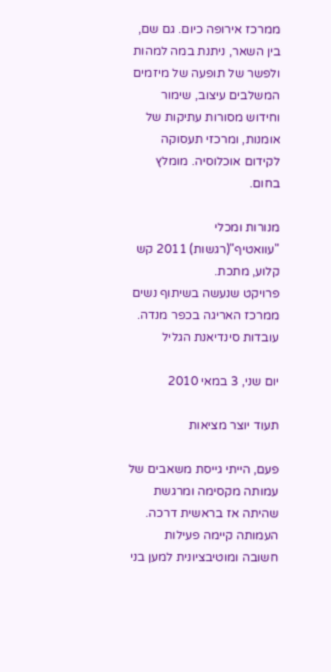ממרכז אירופה כיום. גם שם, בין השאר, ניתנת במה למהות ולפשר של תופעה של מיזמים המשלבים עיצוב, שימור וחידוש מסורות עתיקות של אומנות, ומרכזי תעסוקה לקידום אוכלוסיה. מומלץ בחום.

מנורות ומכלי "עוואטיף"(רגשות) 2011 קש קלוע, מתכת.
פרויקט שנעשה בשיתוף נשים ממרכז האריגה בכפר מנדה. עובדות סינדיאנת הגליל

יום שני, 3 במאי 2010

תעוד יוצר מציאות

פעם, הייתי גייסת משאבים של עמותה מקסימה ומרגשת שהיתה אז בראשית דרכה. העמותה קיימה פעילות חשובה ומוטיבציונית למען בני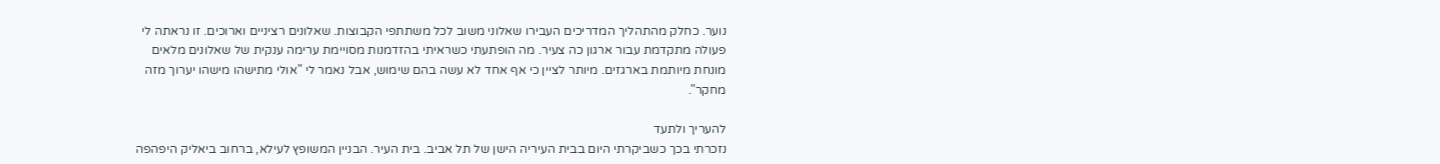נוער. כחלק מהתהליך המדריכים העבירו שאלוני משוב לכל משתתפי הקבוצות. שאלונים רציניים וארוכים. זו נראתה לי פעולה מתקדמת עבור ארגון כה צעיר. מה הופתעתי כשראיתי בהזדמנות מסויימת ערימה ענקית של שאלונים מלאים מונחת מיותמת בארגזים. מיותר לציין כי אף אחד לא עשה בהם שימוש, אבל נאמר לי "אולי מתישהו מישהו יערוך מזה מחקר".

להעריך ולתעד
נזכרתי בכך כשביקרתי היום בבית העיריה הישן של תל אביב. בית העיר. הבניין המשופץ לעילא, ברחוב ביאליק היפהפה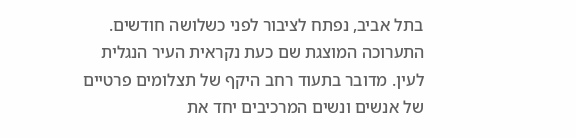בתל אביב, נפתח לציבור לפני כשלושה חודשים. התערוכה המוצגת שם כעת נקראית העיר הנגלית לעין. מדובר בתעוד רחב היקף של תצלומים פרטיים של אנשים ונשים המרכיבים יחד את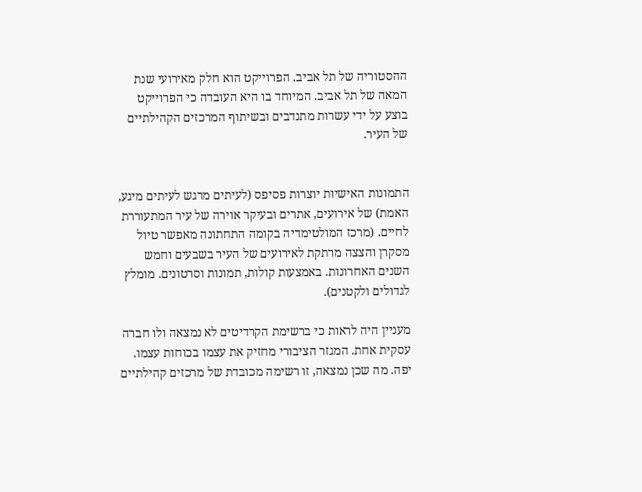ההסטוריה של תל אביב. הפרוייקט הוא חלק מאירועי שנת המאה של תל אביב. המיוחד בו היא העובדה כי הפרוייקט בוצע על ידי עשרות מתנדבים ובשיתוף המרכזים הקהילתיים של העיר.


התמונות האישיות יוצרות פסיפס (לעיתים מרגש לעיתים מיגע, האמת) של אירועים, אתרים ובעיקר אוירה של עיר המתעוררת לחיים. (מרכז המולטימדיה בקומה התחתונה מאפשר טיול מסקרן והצצה מרתקת לאירועים של העיר בשבעים וחמש השנים האחרונות. באמצעות קולות, תמונות וסרטונים. מומלץ לגדולים ולקטנים).

מעניין היה לראות כי ברשימת הקרדיטים לא נמצאה ולו חברה עסקית אחת. המגזר הציבורי מחזיק את עצמו בכוחות עצמו. יפה. מה שכן נמצאה, זו רשימה מכובדת של מרכזים קהילתיים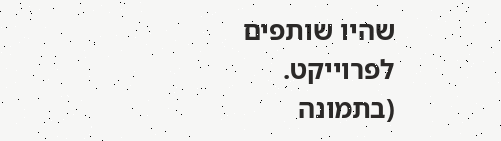שהיו שותפים לפרוייקט. (בתמונה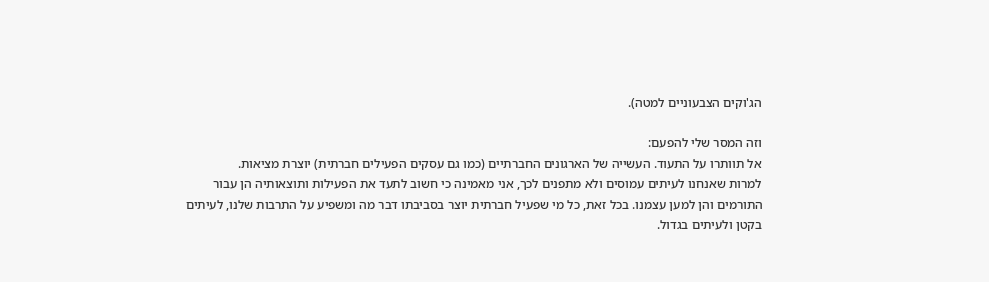הג'וקים הצבעוניים למטה).

וזה המסר שלי להפעם:
אל תוותרו על התעוד. העשייה של הארגונים החברתיים (כמו גם עסקים הפעילים חברתית) יוצרת מציאות.
למרות שאנחנו לעיתים עמוסים ולא מתפנים לכך, אני מאמינה כי חשוב לתעד את הפעילות ותוצאותיה הן עבור התורמים והן למען עצמנו. בכל זאת, כל מי שפעיל חברתית יוצר בסביבתו דבר מה ומשפיע על התרבות שלנו, לעיתים בקטן ולעיתים בגדול.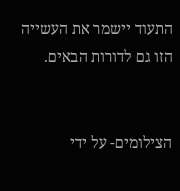התעוד יישמר את העשייה הזו גם לדורות הבאים.


הצילומים- על ידי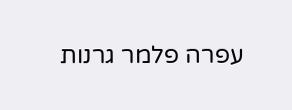עפרה פלמר גרנות